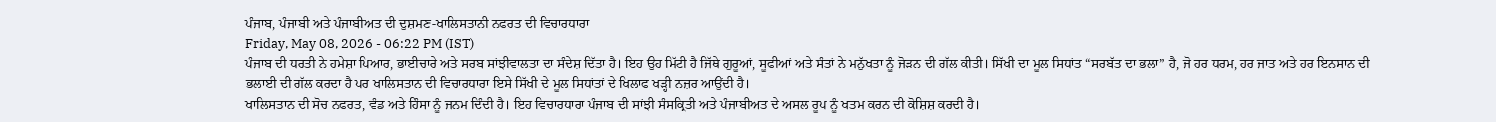ਪੰਜਾਬ, ਪੰਜਾਬੀ ਅਤੇ ਪੰਜਾਬੀਅਤ ਦੀ ਦੁਸ਼ਮਣ-ਖਾਲਿਸਤਾਨੀ ਨਫਰਤ ਦੀ ਵਿਚਾਰਧਾਰਾ
Friday, May 08, 2026 - 06:22 PM (IST)
ਪੰਜਾਬ ਦੀ ਧਰਤੀ ਨੇ ਹਮੇਸ਼ਾ ਪਿਆਰ, ਭਾਈਚਾਰੇ ਅਤੇ ਸਰਬ ਸਾਂਝੀਵਾਲਤਾ ਦਾ ਸੰਦੇਸ਼ ਦਿੱਤਾ ਹੈ। ਇਹ ਉਹ ਮਿੱਟੀ ਹੈ ਜਿੱਥੇ ਗੁਰੂਆਂ, ਸੂਫੀਆਂ ਅਤੇ ਸੰਤਾਂ ਨੇ ਮਨੁੱਖਤਾ ਨੂੰ ਜੋੜਨ ਦੀ ਗੱਲ ਕੀਤੀ। ਸਿੱਖੀ ਦਾ ਮੂਲ ਸਿਧਾਂਤ “ਸਰਬੱਤ ਦਾ ਭਲਾ” ਹੈ, ਜੋ ਹਰ ਧਰਮ, ਹਰ ਜਾਤ ਅਤੇ ਹਰ ਇਨਸਾਨ ਦੀ ਭਲਾਈ ਦੀ ਗੱਲ ਕਰਦਾ ਹੈ ਪਰ ਖਾਲਿਸਤਾਨ ਦੀ ਵਿਚਾਰਧਾਰਾ ਇਸੇ ਸਿੱਖੀ ਦੇ ਮੂਲ ਸਿਧਾਂਤਾਂ ਦੇ ਖਿਲਾਫ ਖੜ੍ਹੀ ਨਜ਼ਰ ਆਉਂਦੀ ਹੈ।
ਖਾਲਿਸਤਾਨ ਦੀ ਸੋਚ ਨਫਰਤ, ਵੰਡ ਅਤੇ ਹਿੰਸਾ ਨੂੰ ਜਨਮ ਦਿੰਦੀ ਹੈ। ਇਹ ਵਿਚਾਰਧਾਰਾ ਪੰਜਾਬ ਦੀ ਸਾਂਝੀ ਸੰਸਕ੍ਰਿਤੀ ਅਤੇ ਪੰਜਾਬੀਅਤ ਦੇ ਅਸਲ ਰੂਪ ਨੂੰ ਖਤਮ ਕਰਨ ਦੀ ਕੋਸ਼ਿਸ਼ ਕਰਦੀ ਹੈ।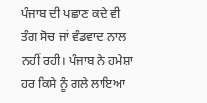ਪੰਜਾਬ ਦੀ ਪਛਾਣ ਕਦੇ ਵੀ ਤੰਗ ਸੋਚ ਜਾਂ ਵੰਡਵਾਦ ਨਾਲ ਨਹੀਂ ਰਹੀ। ਪੰਜਾਬ ਨੇ ਹਮੇਸ਼ਾ ਹਰ ਕਿਸੇ ਨੂੰ ਗਲੇ ਲਾਇਆ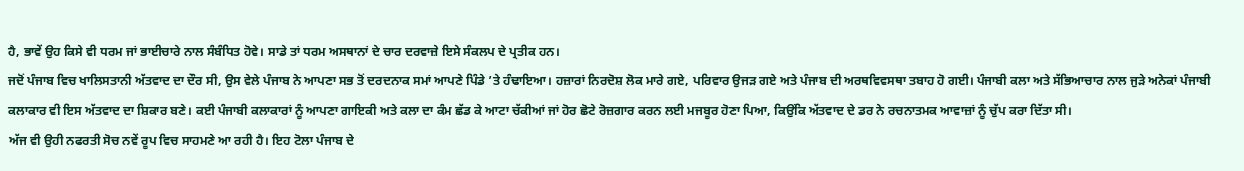ਹੈ, ਭਾਵੇਂ ਉਹ ਕਿਸੇ ਵੀ ਧਰਮ ਜਾਂ ਭਾਈਚਾਰੇ ਨਾਲ ਸੰਬੰਧਿਤ ਹੋਵੇ। ਸਾਡੇ ਤਾਂ ਧਰਮ ਅਸਥਾਨਾਂ ਦੇ ਚਾਰ ਦਰਵਾਜ਼ੇ ਇਸੇ ਸੰਕਲਪ ਦੇ ਪ੍ਰਤੀਕ ਹਨ।
ਜਦੋਂ ਪੰਜਾਬ ਵਿਚ ਖਾਲਿਸਤਾਨੀ ਅੱਤਵਾਦ ਦਾ ਦੌਰ ਸੀ, ਉਸ ਵੇਲੇ ਪੰਜਾਬ ਨੇ ਆਪਣਾ ਸਭ ਤੋਂ ਦਰਦਨਾਕ ਸਮਾਂ ਆਪਣੇ ਪਿੰਡੇ ’ਤੇ ਹੰਢਾਇਆ। ਹਜ਼ਾਰਾਂ ਨਿਰਦੋਸ਼ ਲੋਕ ਮਾਰੇ ਗਏ, ਪਰਿਵਾਰ ਉਜੜ ਗਏ ਅਤੇ ਪੰਜਾਬ ਦੀ ਅਰਥਵਿਵਸਥਾ ਤਬਾਹ ਹੋ ਗਈ। ਪੰਜਾਬੀ ਕਲਾ ਅਤੇ ਸੱਭਿਆਚਾਰ ਨਾਲ ਜੁੜੇ ਅਨੇਕਾਂ ਪੰਜਾਬੀ ਕਲਾਕਾਰ ਵੀ ਇਸ ਅੱਤਵਾਦ ਦਾ ਸ਼ਿਕਾਰ ਬਣੇ। ਕਈ ਪੰਜਾਬੀ ਕਲਾਕਾਰਾਂ ਨੂੰ ਆਪਣਾ ਗਾਇਕੀ ਅਤੇ ਕਲਾ ਦਾ ਕੰਮ ਛੱਡ ਕੇ ਆਟਾ ਚੱਕੀਆਂ ਜਾਂ ਹੋਰ ਛੋਟੇ ਰੋਜ਼ਗਾਰ ਕਰਨ ਲਈ ਮਜਬੂਰ ਹੋਣਾ ਪਿਆ, ਕਿਉਂਕਿ ਅੱਤਵਾਦ ਦੇ ਡਰ ਨੇ ਰਚਨਾਤਮਕ ਆਵਾਜ਼ਾਂ ਨੂੰ ਚੁੱਪ ਕਰਾ ਦਿੱਤਾ ਸੀ।
ਅੱਜ ਵੀ ਉਹੀ ਨਫਰਤੀ ਸੋਚ ਨਵੇਂ ਰੂਪ ਵਿਚ ਸਾਹਮਣੇ ਆ ਰਹੀ ਹੈ। ਇਹ ਟੋਲਾ ਪੰਜਾਬ ਦੇ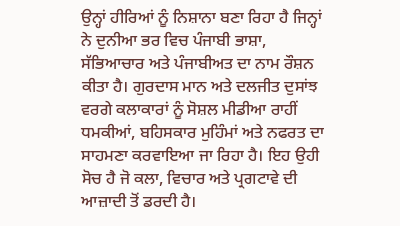ਉਨ੍ਹਾਂ ਹੀਰਿਆਂ ਨੂੰ ਨਿਸ਼ਾਨਾ ਬਣਾ ਰਿਹਾ ਹੈ ਜਿਨ੍ਹਾਂ ਨੇ ਦੁਨੀਆ ਭਰ ਵਿਚ ਪੰਜਾਬੀ ਭਾਸ਼ਾ, ਸੱਭਿਆਚਾਰ ਅਤੇ ਪੰਜਾਬੀਅਤ ਦਾ ਨਾਮ ਰੌਸ਼ਨ ਕੀਤਾ ਹੈ। ਗੁਰਦਾਸ ਮਾਨ ਅਤੇ ਦਲਜੀਤ ਦੁਸਾਂਝ ਵਰਗੇ ਕਲਾਕਾਰਾਂ ਨੂੰ ਸੋਸ਼ਲ ਮੀਡੀਆ ਰਾਹੀਂ ਧਮਕੀਆਂ, ਬਹਿਸਕਾਰ ਮੁਹਿੰਮਾਂ ਅਤੇ ਨਫਰਤ ਦਾ ਸਾਹਮਣਾ ਕਰਵਾਇਆ ਜਾ ਰਿਹਾ ਹੈ। ਇਹ ਉਹੀ ਸੋਚ ਹੈ ਜੋ ਕਲਾ, ਵਿਚਾਰ ਅਤੇ ਪ੍ਰਗਟਾਵੇ ਦੀ ਆਜ਼ਾਦੀ ਤੋਂ ਡਰਦੀ ਹੈ।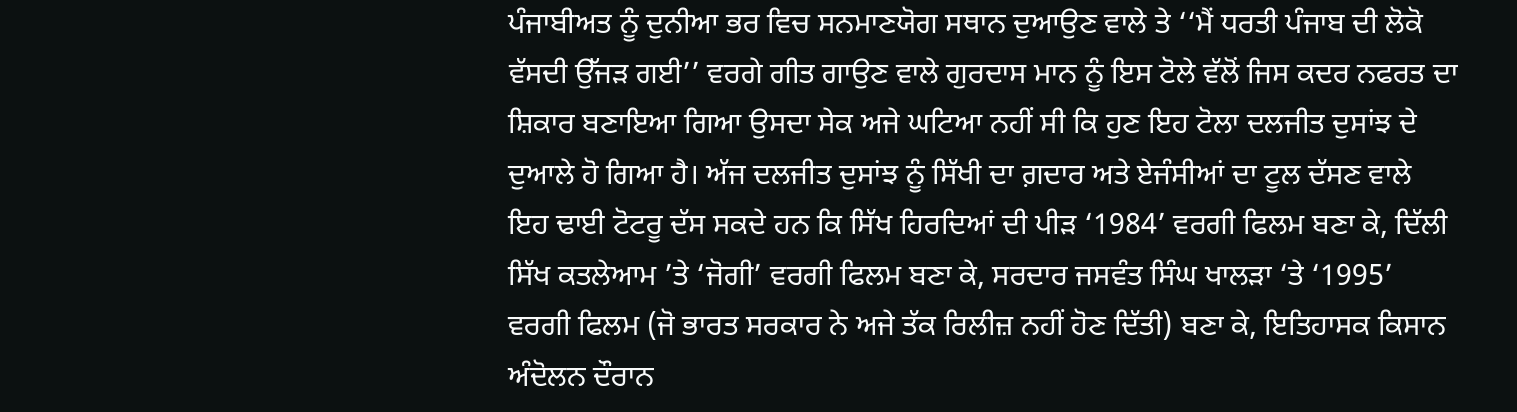ਪੰਜਾਬੀਅਤ ਨੂੰ ਦੁਨੀਆ ਭਰ ਵਿਚ ਸਨਮਾਣਯੋਗ ਸਥਾਨ ਦੁਆਉਣ ਵਾਲੇ ਤੇ ‘‘ਮੈਂ ਧਰਤੀ ਪੰਜਾਬ ਦੀ ਲੋਕੋ ਵੱਸਦੀ ਉੱਜੜ ਗਈ’’ ਵਰਗੇ ਗੀਤ ਗਾਉਣ ਵਾਲੇ ਗੁਰਦਾਸ ਮਾਨ ਨੂੰ ਇਸ ਟੋਲੇ ਵੱਲੋਂ ਜਿਸ ਕਦਰ ਨਫਰਤ ਦਾ ਸ਼ਿਕਾਰ ਬਣਾਇਆ ਗਿਆ ਉਸਦਾ ਸੇਕ ਅਜੇ ਘਟਿਆ ਨਹੀਂ ਸੀ ਕਿ ਹੁਣ ਇਹ ਟੋਲਾ ਦਲਜੀਤ ਦੁਸਾਂਝ ਦੇ ਦੁਆਲੇ ਹੋ ਗਿਆ ਹੈ। ਅੱਜ ਦਲਜੀਤ ਦੁਸਾਂਝ ਨੂੰ ਸਿੱਖੀ ਦਾ ਗ਼ਦਾਰ ਅਤੇ ਏਜੰਸੀਆਂ ਦਾ ਟੂਲ ਦੱਸਣ ਵਾਲੇ ਇਹ ਢਾਈ ਟੋਟਰੂ ਦੱਸ ਸਕਦੇ ਹਨ ਕਿ ਸਿੱਖ ਹਿਰਦਿਆਂ ਦੀ ਪੀੜ ‘1984’ ਵਰਗੀ ਫਿਲਮ ਬਣਾ ਕੇ, ਦਿੱਲੀ ਸਿੱਖ ਕਤਲੇਆਮ ’ਤੇ ‘ਜੋਗੀ’ ਵਰਗੀ ਫਿਲਮ ਬਣਾ ਕੇ, ਸਰਦਾਰ ਜਸਵੰਤ ਸਿੰਘ ਖਾਲੜਾ ‘ਤੇ ‘1995’ ਵਰਗੀ ਫਿਲਮ (ਜੋ ਭਾਰਤ ਸਰਕਾਰ ਨੇ ਅਜੇ ਤੱਕ ਰਿਲੀਜ਼ ਨਹੀਂ ਹੋਣ ਦਿੱਤੀ) ਬਣਾ ਕੇ, ਇਤਿਹਾਸਕ ਕਿਸਾਨ ਅੰਦੋਲਨ ਦੌਰਾਨ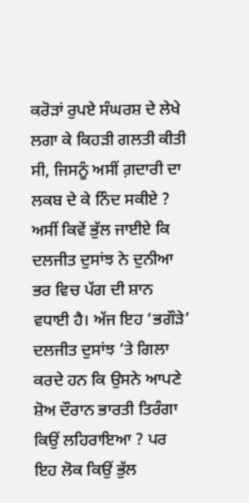ਕਰੋੜਾਂ ਰੁਪਏ ਸੰਘਰਸ਼ ਦੇ ਲੇਖੇ ਲਗਾ ਕੇ ਕਿਹੜੀ ਗਲਤੀ ਕੀਤੀ ਸੀ, ਜਿਸਨੂੰ ਅਸੀਂ ਗ਼ਦਾਰੀ ਦਾ ਲਕਬ ਦੇ ਕੇ ਨਿੰਦ ਸਕੀਏ ?
ਅਸੀਂ ਕਿਵੇਂ ਭੁੱਲ ਜਾਈਏ ਕਿ ਦਲਜੀਤ ਦੁਸਾਂਝ ਨੇ ਦੁਨੀਆ ਭਰ ਵਿਚ ਪੱਗ ਦੀ ਸ਼ਾਨ ਵਧਾਈ ਹੈ। ਅੱਜ ਇਹ ‘ਭਗੌੜੇ’ ਦਲਜੀਤ ਦੁਸਾਂਝ ’ਤੇ ਗਿਲਾ ਕਰਦੇ ਹਨ ਕਿ ਉਸਨੇ ਆਪਣੇ ਸ਼ੋਅ ਦੌਰਾਨ ਭਾਰਤੀ ਤਿਰੰਗਾ ਕਿਉਂ ਲਹਿਰਾਇਆ ? ਪਰ ਇਹ ਲੋਕ ਕਿਉਂ ਭੁੱਲ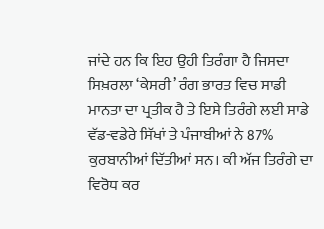ਜਾਂਦੇ ਹਨ ਕਿ ਇਹ ਉਹੀ ਤਿਰੰਗਾ ਹੈ ਜਿਸਦਾ ਸਿਖ਼ਰਲਾ ‘ਕੇਸਰੀ’ ਰੰਗ ਭਾਰਤ ਵਿਚ ਸਾਡੀ ਮਾਨਤਾ ਦਾ ਪ੍ਰਤੀਕ ਹੈ ਤੇ ਇਸੇ ਤਿਰੰਗੇ ਲਈ ਸਾਡੇ ਵੱਡ-ਵਡੇਰੇ ਸਿੱਖਾਂ ਤੇ ਪੰਜਾਬੀਆਂ ਨੇ 87% ਕੁਰਬਾਨੀਆਂ ਦਿੱਤੀਆਂ ਸਨ। ਕੀ ਅੱਜ ਤਿਰੰਗੇ ਦਾ ਵਿਰੋਧ ਕਰ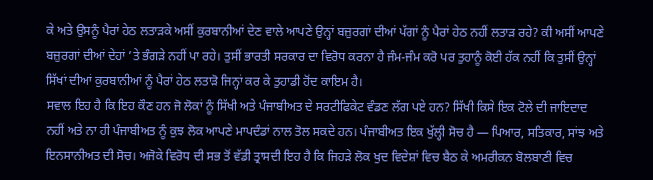ਕੇ ਅਤੇ ਉਸਨੂੰ ਪੈਰਾਂ ਹੇਠ ਲਤਾੜਕੇ ਅਸੀਂ ਕੁਰਬਾਨੀਆਂ ਦੇਣ ਵਾਲੇ ਆਪਣੇ ਉਨ੍ਹਾਂ ਬਜ਼ੁਰਗਾਂ ਦੀਆਂ ਪੱਗਾਂ ਨੂੰ ਪੈਰਾਂ ਹੇਠ ਨਹੀਂ ਲਤਾੜ ਰਹੇ? ਕੀ ਅਸੀਂ ਆਪਣੇ ਬਜ਼ੁਰਗਾਂ ਦੀਆਂ ਦੇਹਾਂ ’ਤੇ ਭੰਗੜੇ ਨਹੀਂ ਪਾ ਰਹੇ। ਤੁਸੀਂ ਭਾਰਤੀ ਸਰਕਾਰ ਦਾ ਵਿਰੋਧ ਕਰਨਾ ਹੈ ਜੰਮ-ਜੰਮ ਕਰੋ ਪਰ ਤੁਹਾਨੂੰ ਕੋਈ ਹੱਕ ਨਹੀਂ ਕਿ ਤੁਸੀਂ ਉਨ੍ਹਾਂ ਸਿੱਖਾਂ ਦੀਆਂ ਕੁਰਬਾਨੀਆਂ ਨੂੰ ਪੈਰਾਂ ਹੇਠ ਲਤਾੜੋ ਜਿਨ੍ਹਾਂ ਕਰ ਕੇ ਤੁਹਾਡੀ ਹੋਂਦ ਕਾਇਮ ਹੈ।
ਸਵਾਲ ਇਹ ਹੈ ਕਿ ਇਹ ਕੌਣ ਹਨ ਜੋ ਲੋਕਾਂ ਨੂੰ ਸਿੱਖੀ ਅਤੇ ਪੰਜਾਬੀਅਤ ਦੇ ਸਰਟੀਫਿਕੇਟ ਵੰਡਣ ਲੱਗ ਪਏ ਹਨ? ਸਿੱਖੀ ਕਿਸੇ ਇਕ ਟੋਲੇ ਦੀ ਜਾਇਦਾਦ ਨਹੀਂ ਅਤੇ ਨਾ ਹੀ ਪੰਜਾਬੀਅਤ ਨੂੰ ਕੁਝ ਲੋਕ ਆਪਣੇ ਮਾਪਦੰਡਾਂ ਨਾਲ ਤੋਲ ਸਕਦੇ ਹਨ। ਪੰਜਾਬੀਅਤ ਇਕ ਖੁੱਲ੍ਹੀ ਸੋਚ ਹੈ — ਪਿਆਰ, ਸਤਿਕਾਰ, ਸਾਂਝ ਅਤੇ ਇਨਸਾਨੀਅਤ ਦੀ ਸੋਚ। ਅਜੋਕੇ ਵਿਰੋਧ ਦੀ ਸਭ ਤੋਂ ਵੱਡੀ ਤ੍ਰਾਸਦੀ ਇਹ ਹੈ ਕਿ ਜਿਹੜੇ ਲੋਕ ਖੁਦ ਵਿਦੇਸ਼ਾਂ ਵਿਚ ਬੈਠ ਕੇ ਅਮਰੀਕਨ ਬੋਲਬਾਣੀ ਵਿਚ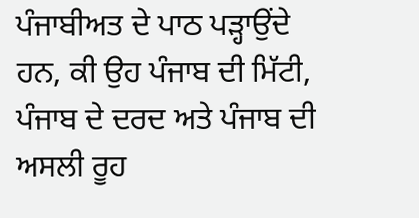ਪੰਜਾਬੀਅਤ ਦੇ ਪਾਠ ਪੜ੍ਹਾਉਂਦੇ ਹਨ, ਕੀ ਉਹ ਪੰਜਾਬ ਦੀ ਮਿੱਟੀ, ਪੰਜਾਬ ਦੇ ਦਰਦ ਅਤੇ ਪੰਜਾਬ ਦੀ ਅਸਲੀ ਰੂਹ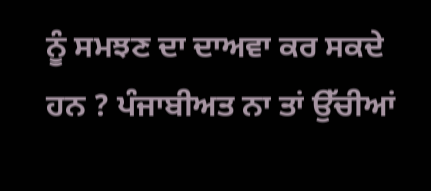ਨੂੰ ਸਮਝਣ ਦਾ ਦਾਅਵਾ ਕਰ ਸਕਦੇ ਹਨ ? ਪੰਜਾਬੀਅਤ ਨਾ ਤਾਂ ਉੱਚੀਆਂ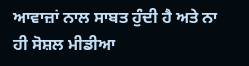ਆਵਾਜ਼ਾਂ ਨਾਲ ਸਾਬਤ ਹੁੰਦੀ ਹੈ ਅਤੇ ਨਾ ਹੀ ਸੋਸ਼ਲ ਮੀਡੀਆ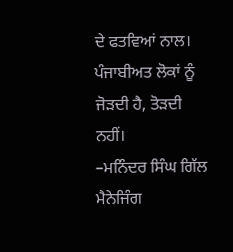ਦੇ ਫਤਵਿਆਂ ਨਾਲ। ਪੰਜਾਬੀਅਤ ਲੋਕਾਂ ਨੂੰ ਜੋੜਦੀ ਹੈ, ਤੋੜਦੀ ਨਹੀਂ।
–ਮਨਿੰਦਰ ਸਿੰਘ ਗਿੱਲ
ਮੈਨੇਜਿੰਗ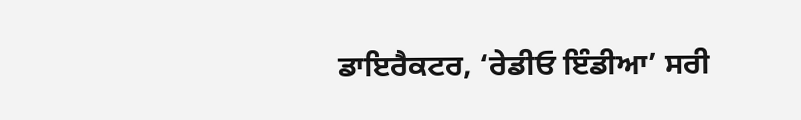ਡਾਇਰੈਕਟਰ, ‘ਰੇਡੀਓ ਇੰਡੀਆ’ ਸਰੀ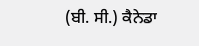(ਬੀ. ਸੀ.) ਕੈਨੇਡਾ